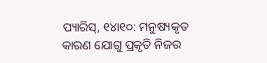ପ୍ୟାରିସ୍, ୧୪ା୧୦: ମନୁଷ୍ୟକୃତ କାରଣ ଯୋଗୁ ପ୍ରକୃତି ନିଜର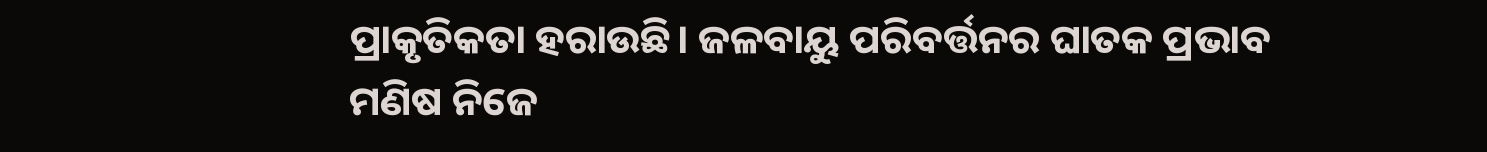ପ୍ରାକୃତିକତା ହରାଉଛି। ଜଳବାୟୁ ପରିବର୍ତ୍ତନର ଘାତକ ପ୍ରଭାବ ମଣିଷ ନିଜେ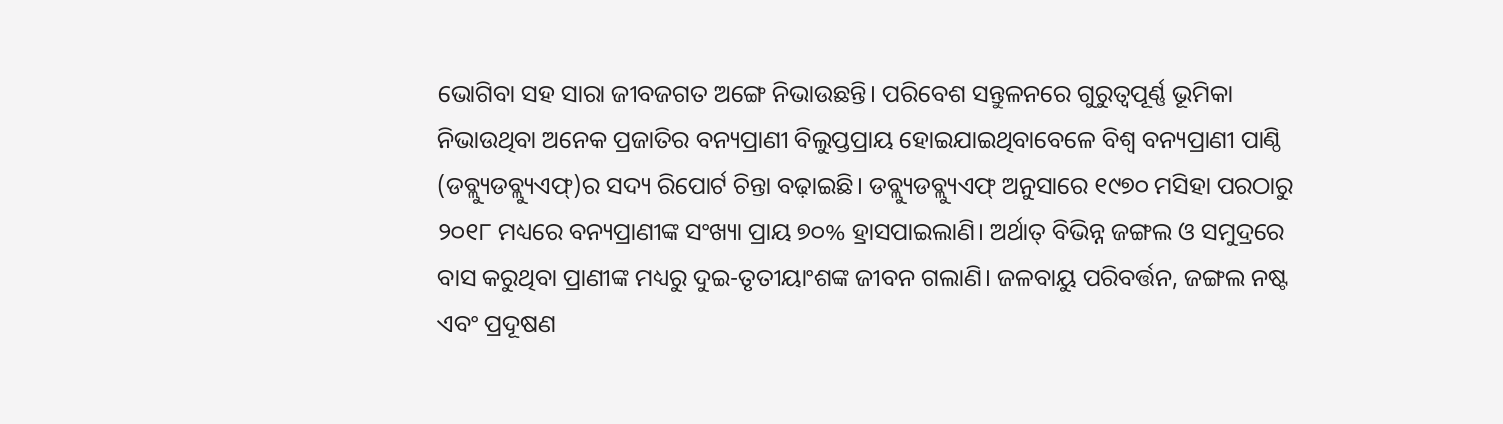ଭୋଗିବା ସହ ସାରା ଜୀବଜଗତ ଅଙ୍ଗେ ନିଭାଉଛନ୍ତି। ପରିବେଶ ସନ୍ତୁଳନରେ ଗୁରୁତ୍ୱପୂର୍ଣ୍ଣ ଭୂମିକା ନିଭାଉଥିବା ଅନେକ ପ୍ରଜାତିର ବନ୍ୟପ୍ରାଣୀ ବିଲୁପ୍ତପ୍ରାୟ ହୋଇଯାଇଥିବାବେଳେ ବିଶ୍ୱ ବନ୍ୟପ୍ରାଣୀ ପାଣ୍ଠି (ଡବ୍ଲ୍ୟୁଡବ୍ଲ୍ୟୁଏଫ୍)ର ସଦ୍ୟ ରିପୋର୍ଟ ଚିନ୍ତା ବଢ଼ାଇଛି। ଡବ୍ଲ୍ୟୁଡବ୍ଲ୍ୟୁଏଫ୍ ଅନୁସାରେ ୧୯୭୦ ମସିହା ପରଠାରୁ ୨୦୧୮ ମଧ୍ୟରେ ବନ୍ୟପ୍ରାଣୀଙ୍କ ସଂଖ୍ୟା ପ୍ରାୟ ୭୦% ହ୍ରାସପାଇଲାଣି। ଅର୍ଥାତ୍ ବିଭିନ୍ନ ଜଙ୍ଗଲ ଓ ସମୁଦ୍ରରେ ବାସ କରୁଥିବା ପ୍ରାଣୀଙ୍କ ମଧ୍ୟରୁ ଦୁଇ-ତୃତୀୟାଂଶଙ୍କ ଜୀବନ ଗଲାଣି। ଜଳବାୟୁ ପରିବର୍ତ୍ତନ, ଜଙ୍ଗଲ ନଷ୍ଟ ଏବଂ ପ୍ରଦୂଷଣ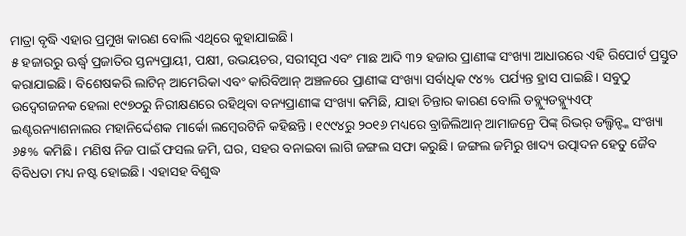ମାତ୍ରା ବୃଦ୍ଧି ଏହାର ପ୍ରମୁଖ କାରଣ ବୋଲି ଏଥିରେ କୁହାଯାଇଛି।
୫ ହଜାରରୁ ଊର୍ଦ୍ଧ୍ୱ ପ୍ରଜାତିର ସ୍ତନ୍ୟପ୍ରାୟୀ, ପକ୍ଷୀ, ଉଭୟଚର, ସରୀସୃପ ଏବଂ ମାଛ ଆଦି ୩୨ ହଜାର ପ୍ରାଣୀଙ୍କ ସଂଖ୍ୟା ଆଧାରରେ ଏହି ରିପୋର୍ଟ ପ୍ରସ୍ତୁତ କରାଯାଇଛି। ବିଶେଷକରି ଲାଟିନ୍ ଆମେରିକା ଏବଂ କାରିବିଆନ୍ ଅଞ୍ଚଳରେ ପ୍ରାଣୀଙ୍କ ସଂଖ୍ୟା ସର୍ବାଧିକ ୯୪% ପର୍ଯ୍ୟନ୍ତ ହ୍ରାସ ପାଇଛି। ସବୁଠୁ ଉଦ୍ବେଗଜନକ ହେଲା ୧୯୭୦ରୁ ନିରୀକ୍ଷଣରେ ରହିଥିବା ବନ୍ୟପ୍ରାଣୀଙ୍କ ସଂଖ୍ୟା କମିଛି, ଯାହା ଚିନ୍ତାର କାରଣ ବୋଲି ଡବ୍ଲ୍ୟୁଡବ୍ଲ୍ୟୁଏଫ୍ ଇଣ୍ଟରନ୍ୟାଶନାଲର ମହାନିର୍ଦ୍ଦେଶକ ମାର୍କୋ ଲମ୍ବେରଟିନି କହିଛନ୍ତି। ୧୯୯୪ରୁ ୨୦୧୬ ମଧ୍ୟରେ ବ୍ରାଜିଲିଆନ୍ ଆମାଜନ୍ରେ ପିଙ୍କ୍ ରିଭର୍ ଡଲ୍ଫିନ୍ଙ୍କ ସଂଖ୍ୟା ୬୫% କମିଛି। ମଣିଷ ନିଜ ପାଇଁ ଫସଲ ଜମି, ଘର, ସହର ବନାଇବା ଲାଗି ଜଙ୍ଗଲ ସଫା କରୁଛି। ଜଙ୍ଗଲ ଜମିରୁ ଖାଦ୍ୟ ଉତ୍ପାଦନ ହେତୁ ଜୈବ ବିବିଧତା ମଧ୍ୟ ନଷ୍ଟ ହୋଇଛି। ଏହାସହ ବିଶୁଦ୍ଧ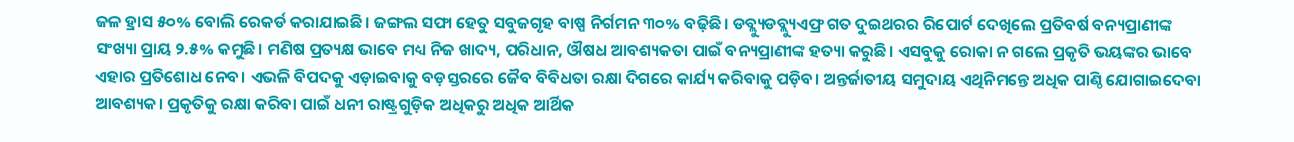ଜଳ ହ୍ରାସ ୫୦% ବୋଲି ରେକର୍ଡ କରାଯାଇଛି। ଜଙ୍ଗଲ ସଫା ହେତୁ ସବୁଜଗୃହ ବାଷ୍ପ ନିର୍ଗମନ ୩୦% ବଢ଼ିଛି। ଡବ୍ଲ୍ୟୁଡବ୍ଲ୍ୟୁଏଫ୍ର ଗତ ଦୁଇଥରର ରିପୋର୍ଟ ଦେଖିଲେ ପ୍ରତିବର୍ଷ ବନ୍ୟପ୍ରାଣୀଙ୍କ ସଂଖ୍ୟା ପ୍ରାୟ ୨.୫% କମୁଛି। ମଣିଷ ପ୍ରତ୍ୟକ୍ଷ ଭାବେ ମଧ୍ୟ ନିଜ ଖାଦ୍ୟ, ପରିଧାନ, ଔଷଧ ଆବଶ୍ୟକତା ପାଇଁ ବନ୍ୟପ୍ରାଣୀଙ୍କ ହତ୍ୟା କରୁଛି। ଏସବୁକୁ ରୋକା ନ ଗଲେ ପ୍ରକୃତି ଭୟଙ୍କର ଭାବେ ଏହାର ପ୍ରତିଶୋଧ ନେବ। ଏଭଳି ବିପଦକୁ ଏଡ଼ାଇବାକୁ ବଡ଼ସ୍ତରରେ ଜୈବ ବିବିଧତା ରକ୍ଷା ଦିଗରେ କାର୍ଯ୍ୟ କରିବାକୁ ପଡ଼ିବ। ଅନ୍ତର୍ଜାତୀୟ ସମୁଦାୟ ଏଥିନିମନ୍ତେ ଅଧିକ ପାଣ୍ଠି ଯୋଗାଇଦେବା ଆବଶ୍ୟକ। ପ୍ରକୃତିକୁ ରକ୍ଷା କରିବା ପାଇଁ ଧନୀ ରାଷ୍ଟ୍ରଗୁଡ଼ିକ ଅଧିକରୁ ଅଧିକ ଆର୍ଥିକ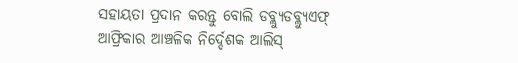ସହାୟତା ପ୍ରଦାନ କରନ୍ତୁ ବୋଲି ଡବ୍ଲ୍ୟୁଡବ୍ଲ୍ୟୁଏଫ୍ ଆଫ୍ରିକାର ଆଞ୍ଚଳିକ ନିର୍ଦ୍ଦେଶକ ଆଲିସ୍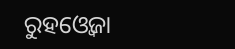ରୁହଓ୍ବେଜା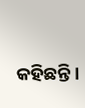କହିଛନ୍ତି।